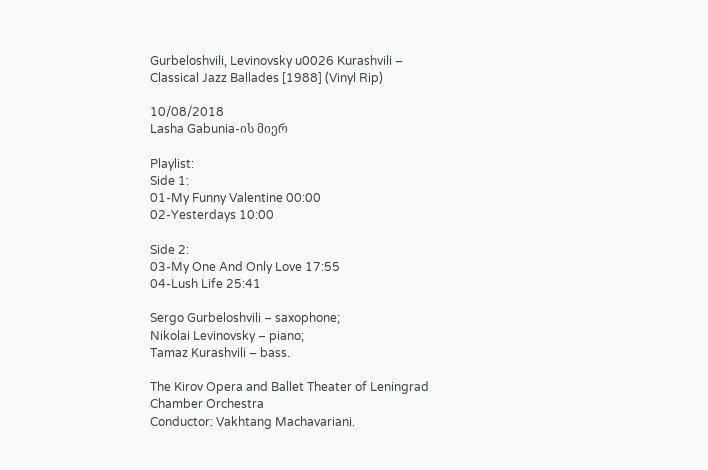Gurbeloshvili, Levinovsky u0026 Kurashvili – Classical Jazz Ballades [1988] (Vinyl Rip)

10/08/2018
Lasha Gabunia-ის მიერ

Playlist:
Side 1:
01-My Funny Valentine 00:00
02-Yesterdays 10:00

Side 2:
03-My One And Only Love 17:55
04-Lush Life 25:41

Sergo Gurbeloshvili – saxophone;
Nikolai Levinovsky – piano;
Tamaz Kurashvili – bass.

The Kirov Opera and Ballet Theater of Leningrad Chamber Orchestra
Conductor: Vakhtang Machavariani.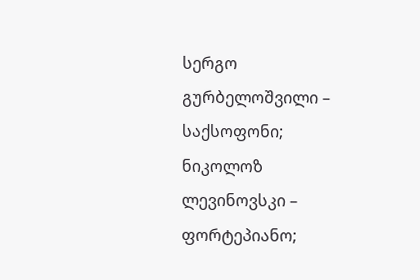სერგო გურბელოშვილი – საქსოფონი;
ნიკოლოზ ლევინოვსკი – ფორტეპიანო;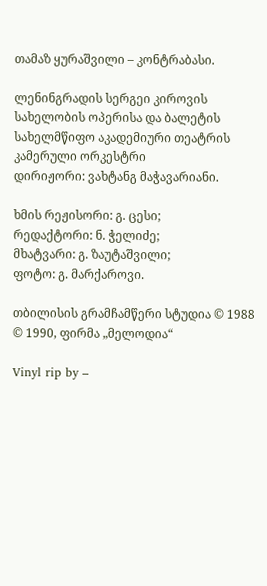თამაზ ყურაშვილი – კონტრაბასი.

ლენინგრადის სერგეი კიროვის სახელობის ოპერისა და ბალეტის სახელმწიფო აკადემიური თეატრის კამერული ორკესტრი
დირიჟორი: ვახტანგ მაჭავარიანი.

ხმის რეჟისორი: გ. ცესი;
რედაქტორი: ნ. ჭელიძე;
მხატვარი: გ. ზაუტაშვილი;
ფოტო: გ. მარქაროვი.

თბილისის გრამჩამწერი სტუდია © 1988
© 1990, ფირმა „მელოდია“

Vinyl rip by –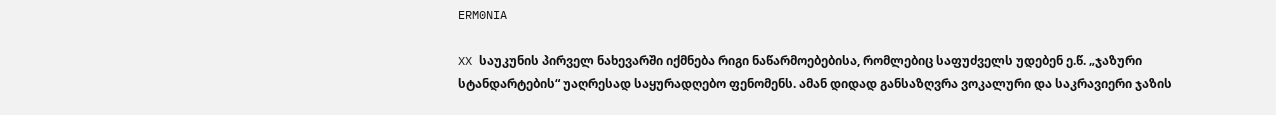ERM0NIA

XX საუკუნის პირველ ნახევარში იქმნება რიგი ნაწარმოებებისა, რომლებიც საფუძველს უდებენ ე.წ. „ჯაზური სტანდარტების“ უაღრესად საყურადღებო ფენომენს. ამან დიდად განსაზღვრა ვოკალური და საკრავიერი ჯაზის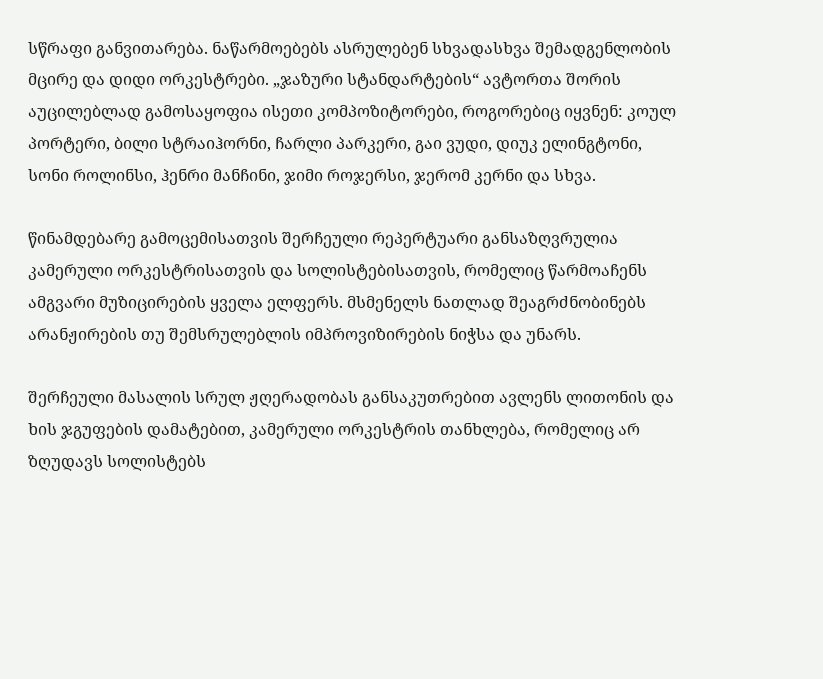სწრაფი განვითარება. ნაწარმოებებს ასრულებენ სხვადასხვა შემადგენლობის მცირე და დიდი ორკესტრები. „ჯაზური სტანდარტების“ ავტორთა შორის აუცილებლად გამოსაყოფია ისეთი კომპოზიტორები, როგორებიც იყვნენ: კოულ პორტერი, ბილი სტრაიჰორნი, ჩარლი პარკერი, გაი ვუდი, დიუკ ელინგტონი, სონი როლინსი, ჰენრი მანჩინი, ჯიმი როჯერსი, ჯერომ კერნი და სხვა.

წინამდებარე გამოცემისათვის შერჩეული რეპერტუარი განსაზღვრულია კამერული ორკესტრისათვის და სოლისტებისათვის, რომელიც წარმოაჩენს ამგვარი მუზიცირების ყველა ელფერს. მსმენელს ნათლად შეაგრძნობინებს არანჟირების თუ შემსრულებლის იმპროვიზირების ნიჭსა და უნარს.

შერჩეული მასალის სრულ ჟღერადობას განსაკუთრებით ავლენს ლითონის და ხის ჯგუფების დამატებით, კამერული ორკესტრის თანხლება, რომელიც არ ზღუდავს სოლისტებს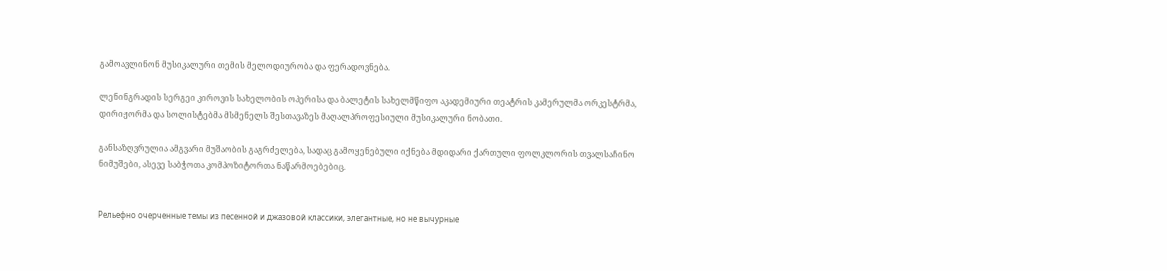გამოავლინონ მუსიკალური თემის მელოდიურობა და ფერადოვნება.

ლენინგრადის სერგეი კიროვის სახელობის ოპერისა და ბალეტის სახელმწიფო აკადემიური თეატრის კამერულმა ორკესტრმა, დირიჟორმა და სოლისტებმა მსმენელს შესთავაზეს მაღალპროფესიული მუსიკალური ნობათი.

განსაზღვრულია ამგვარი მუშაობის გაგრძელება, სადაც გამოყენებული იქნება მდიდარი ქართული ფოლკლორის თვალსაჩინო ნიმუშები, ასევე საბჭოთა კომპოზიტორთა ნაწარმოებებიც.


Рельефно очерченные темы из песенной и джазовой классики, элегантные, но не вычурные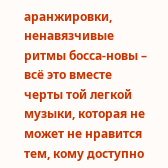аранжировки, ненавязчивые ритмы босса-новы – всё это вместе черты той легкой музыки, которая не может не нравится тем, кому доступно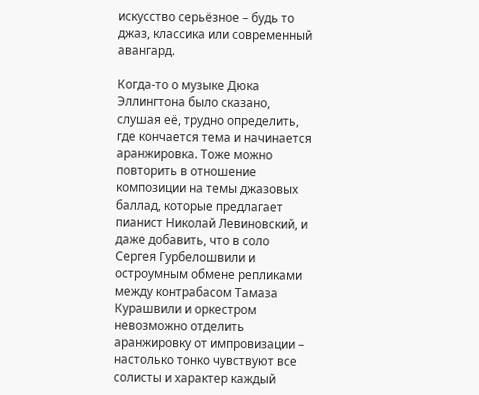искусство серьёзное – будь то джаз, классика или современный авангард.

Когда-то о музыке Дюка Эллингтона было сказано, слушая её, трудно определить, где кончается тема и начинается аранжировка. Тоже можно повторить в отношение композиции на темы джазовых баллад, которые предлагает пианист Николай Левиновский, и даже добавить, что в соло Сергея Гурбелошвили и остроумным обмене репликами между контрабасом Тамаза Курашвили и оркестром невозможно отделить аранжировку от импровизации – настолько тонко чувствуют все солисты и характер каждый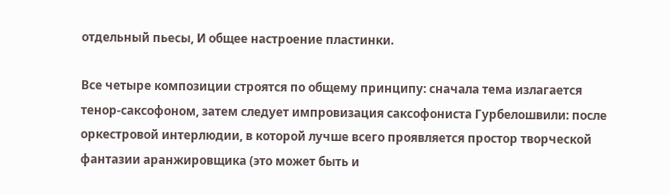отдельный пьесы, И общее настроение пластинки.

Все четыре композиции строятся по общему принципу: сначала тема излагается тенор-саксофоном, затем следует импровизация саксофониста Гурбелошвили: после оркестровой интерлюдии, в которой лучше всего проявляется простор творческой фантазии аранжировщика (это может быть и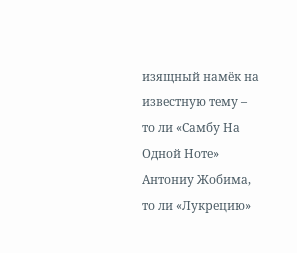изящный намёк на известную тему – то ли «Самбу На Одной Ноте» Антониу Жобима, то ли «Лукрецию»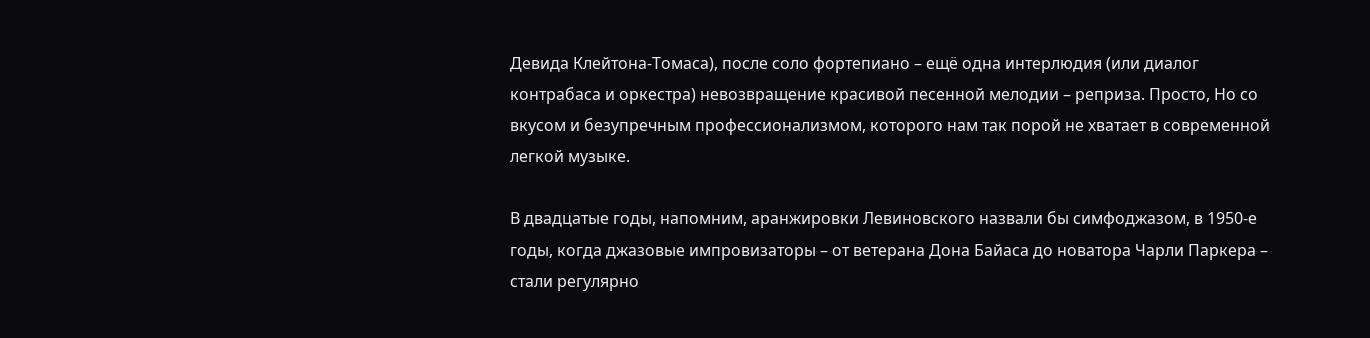Девида Клейтона-Томаса), после соло фортепиано – ещё одна интерлюдия (или диалог контрабаса и оркестра) невозвращение красивой песенной мелодии – реприза. Просто, Но со вкусом и безупречным профессионализмом, которого нам так порой не хватает в современной легкой музыке.

В двадцатые годы, напомним, аранжировки Левиновского назвали бы симфоджазом, в 1950-е годы, когда джазовые импровизаторы – от ветерана Дона Байаса до новатора Чарли Паркера – стали регулярно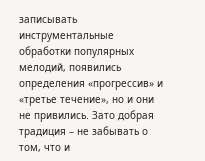записывать инструментальные обработки популярных мелодий, появились определения «прогрессив» и «третье течение», но и они не привились. Зато добрая традиция – не забывать о том, что и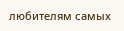любителям самых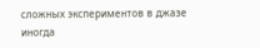сложных экспериментов в джазе иногда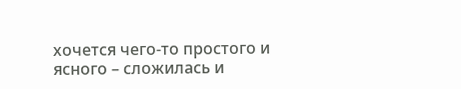хочется чего-то простого и ясного – сложилась и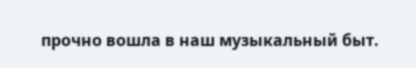прочно вошла в наш музыкальный быт.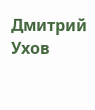Дмитрий Ухов